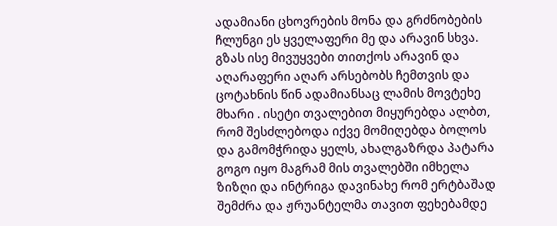ადამიანი ცხოვრების მონა და გრძნობების ჩლუნგი ეს ყველაფერი მე და არავინ სხვა. გზას ისე მივუყვები თითქოს არავინ და აღარაფერი აღარ არსებობს ჩემთვის და ცოტახნის წინ ადამიანსაც ლამის მოვტეხე მხარი . ისეტი თვალებით მიყურებდა ალბთ, რომ შესძლებოდა იქვე მომიღებდა ბოლოს და გამომჭრიდა ყელს, ახალგაზრდა პატარა გოგო იყო მაგრამ მის თვალებში იმხელა ზიზღი და ინტრიგა დავინახე რომ ერტბაშად შემძრა და ჟრუანტელმა თავით ფეხებამდე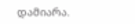დამიარა.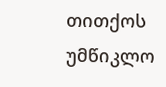თითქოს უმწიკლო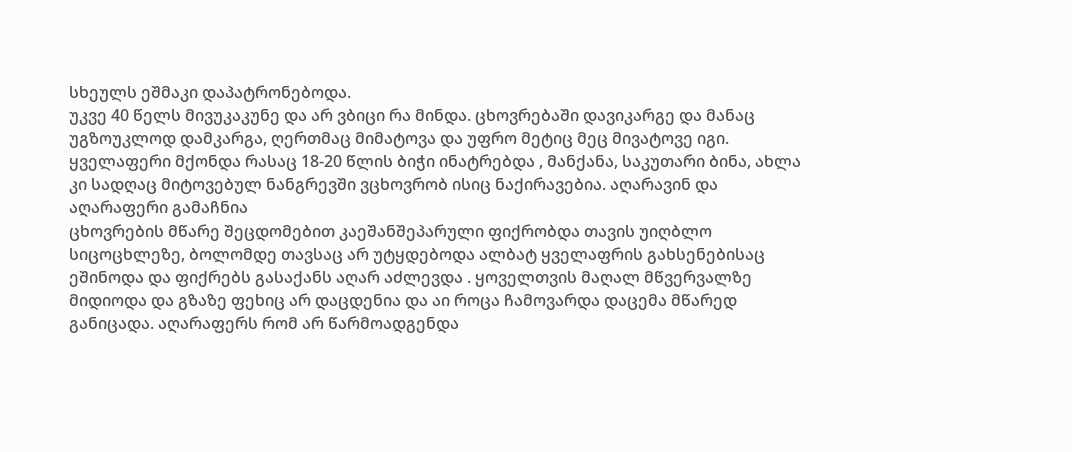სხეულს ეშმაკი დაპატრონებოდა.
უკვე 40 წელს მივუკაკუნე და არ ვბიცი რა მინდა. ცხოვრებაში დავიკარგე და მანაც უგზოუკლოდ დამკარგა, ღერთმაც მიმატოვა და უფრო მეტიც მეც მივატოვე იგი. ყველაფერი მქონდა რასაც 18-20 წლის ბიჭი ინატრებდა , მანქანა, საკუთარი ბინა, ახლა კი სადღაც მიტოვებულ ნანგრევში ვცხოვრობ ისიც ნაქირავებია. აღარავინ და აღარაფერი გამაჩნია
ცხოვრების მწარე შეცდომებით კაეშანშეპარული ფიქრობდა თავის უიღბლო სიცოცხლეზე, ბოლომდე თავსაც არ უტყდებოდა ალბატ ყველაფრის გახსენებისაც ეშინოდა და ფიქრებს გასაქანს აღარ აძლევდა . ყოველთვის მაღალ მწვერვალზე მიდიოდა და გზაზე ფეხიც არ დაცდენია და აი როცა ჩამოვარდა დაცემა მწარედ განიცადა. აღარაფერს რომ არ წარმოადგენდა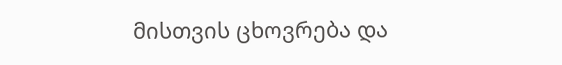მისთვის ცხოვრება და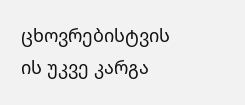ცხოვრებისტვის ის უკვე კარგა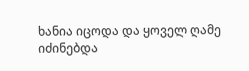ხანია იცოდა და ყოველ ღამე იძინებდა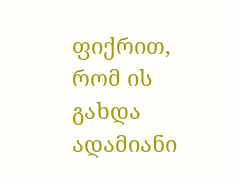ფიქრით, რომ ის გახდა ადამიანი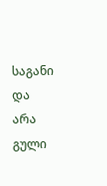საგანი და არა გული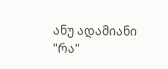ანუ ადამიანი "რა"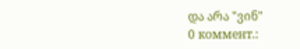და არა "ვინ"
0 коммент.: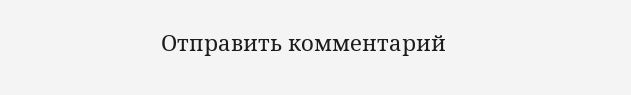Отправить комментарий